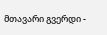მთავარი გვერდი -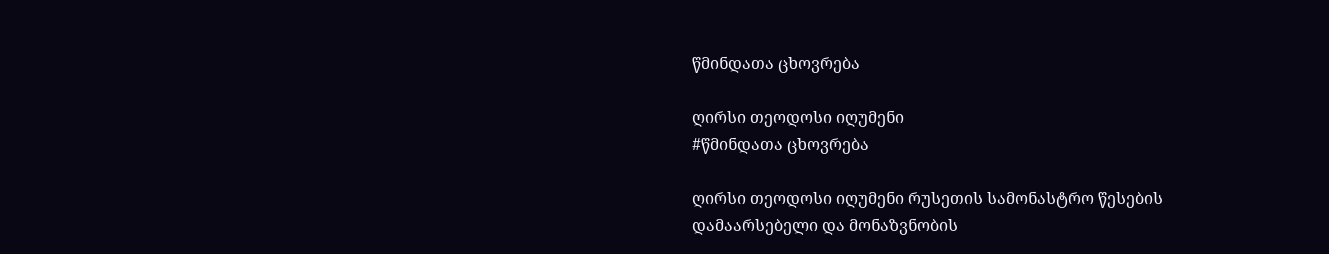წმინდათა ცხოვრება

ღირსი თეოდოსი იღუმენი
#წმინდათა ცხოვრება

ღირსი თეოდოსი იღუმენი რუსეთის სამონასტრო წესების დამაარსებელი და მონაზვნობის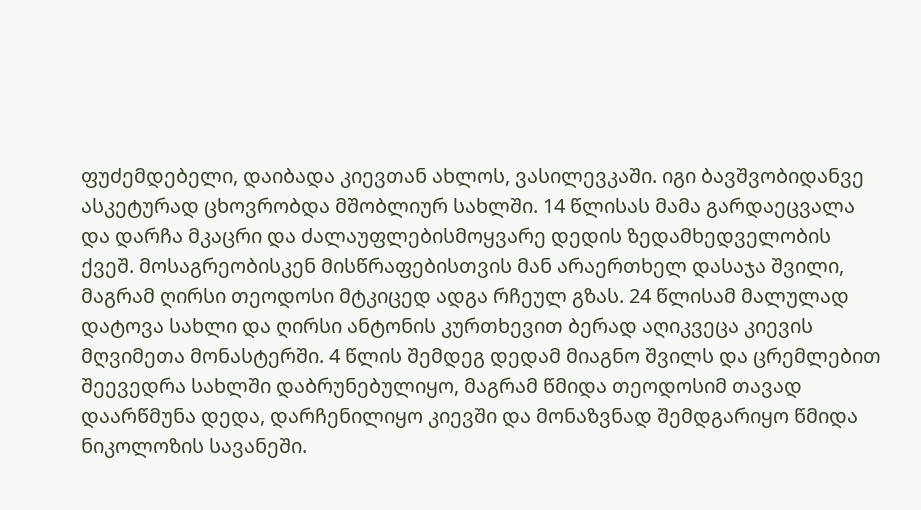ფუძემდებელი, დაიბადა კიევთან ახლოს, ვასილევკაში. იგი ბავშვობიდანვე ასკეტურად ცხოვრობდა მშობლიურ სახლში. 14 წლისას მამა გარდაეცვალა და დარჩა მკაცრი და ძალაუფლებისმოყვარე დედის ზედამხედველობის ქვეშ. მოსაგრეობისკენ მისწრაფებისთვის მან არაერთხელ დასაჯა შვილი, მაგრამ ღირსი თეოდოსი მტკიცედ ადგა რჩეულ გზას. 24 წლისამ მალულად დატოვა სახლი და ღირსი ანტონის კურთხევით ბერად აღიკვეცა კიევის მღვიმეთა მონასტერში. 4 წლის შემდეგ დედამ მიაგნო შვილს და ცრემლებით შეევედრა სახლში დაბრუნებულიყო, მაგრამ წმიდა თეოდოსიმ თავად დაარწმუნა დედა, დარჩენილიყო კიევში და მონაზვნად შემდგარიყო წმიდა ნიკოლოზის სავანეში.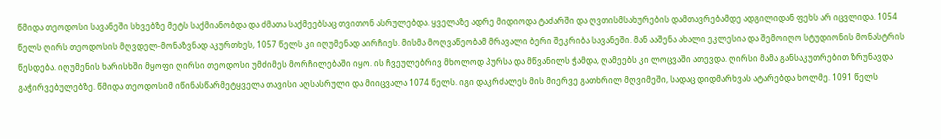წმიდა თეოდოსი სავანეში სხვებზე მეტს საქმიანობდა და ძმათა საქმეებსაც თვითონ ასრულებდა. ყველაზე ადრე მიდიოდა ტაძარში და ღვთისმსახურების დამთავრებამდე ადგილიდან ფეხს არ იცვლიდა. 1054 წელს ღირს თეოდოსის მღვდელ-მონაზვნად აკურთხეს, 1057 წელს კი იღუმენად აირჩიეს. მისმა მოღვაწეობამ მრავალი ბერი შეკრიბა სავანეში. მან ააშენა ახალი ეკლესია და შემოიღო სტუდიონის მონასტრის წესდება. იღუმენის ხარისხში მყოფი ღირსი თეოდოსი უმძიმეს მორჩილებაში იყო. ის ჩვეულებრივ მხოლოდ პურსა და მწვანილს ჭამდა, ღამეებს კი ლოცვაში ათევდა. ღირსი მამა განსაკუთრებით ზრუნავდა გაჭირვებულებზე. წმიდა თეოდოსიმ იწინასწარმეტყველა თავისი აღსასრული და მიიცვალა 1074 წელს. იგი დაკრძალეს მის მიერვე გათხრილ მღვიმეში, სადაც დიდმარხვას ატარებდა ხოლმე. 1091 წელს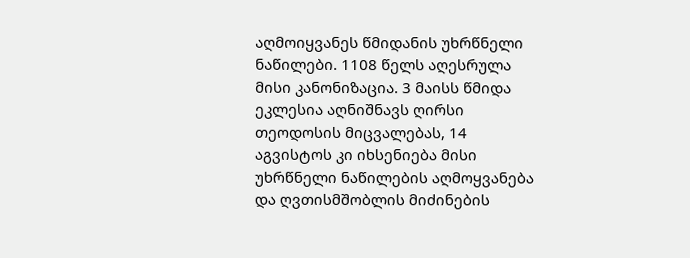აღმოიყვანეს წმიდანის უხრწნელი ნაწილები. 1108 წელს აღესრულა მისი კანონიზაცია. 3 მაისს წმიდა ეკლესია აღნიშნავს ღირსი თეოდოსის მიცვალებას, 14 აგვისტოს კი იხსენიება მისი უხრწნელი ნაწილების აღმოყვანება და ღვთისმშობლის მიძინების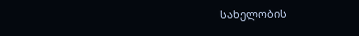სახელობის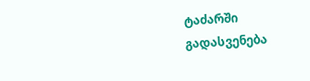ტაძარში გადასვენება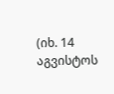(იხ. 14 აგვისტოს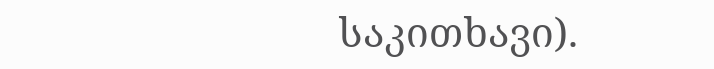საკითხავი).